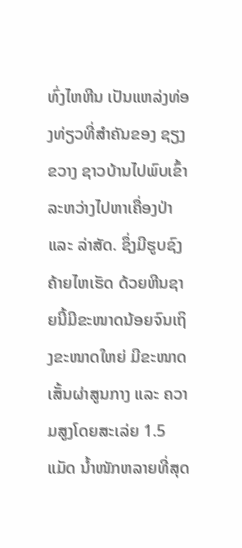ທົ່ງໄຫຫີນ ເປັນແຫລ່ງທ່ອງທ່ຽວທີ່ສຳຄັນຂອງ ຊຽງຂວາງ ຊາວບ້ານໄປພົບເຂົ້າລະຫວ່າງໄປຫາເຄື່ອງປ່າ ແລະ ລ່າສັດ. ຊຶ່ງມີຮູບຊົງຄ້າຍໄຫເຮັດ ດ້ວຍຫີນຊາຍນີ້ມີຂະໜາດນ້ອຍຈົນເຖິງຂະໜາດໃຫຍ່ ມີຂະໜາດເສັ້ນຜ່າສູນກາງ ແລະ ຄວາມສູງໂດຍສະເລ່ຍ 1.5 ແມັດ ນ້ຳໜັກຫລາຍທີ່ສຸດ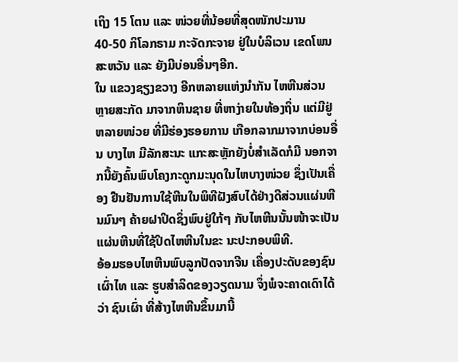ເຖິງ 15 ໂຕນ ແລະ ໜ່ວຍທີ່ນ້ອຍທີ່ສຸດໜັກປະມານ 40-50 ກິໂລກຣາມ ກະຈັດກະຈາຍ ຢູ່ໃນບໍລິເວນ ເຂດໂພນສະຫວັນ ແລະ ຍັງມີບ່ອນອື່ນໆອີກ.
ໃນ ແຂວງຊຽງຂວາງ ອີກຫລາຍແຫ່ງນຳກັນ ໄຫຫີນສ່ວນຫຼາຍສະກັດ ມາຈາກຫິນຊາຍ ທີ່ຫາງ່າຍໃນທ້ອງຖິ່ນ ແຕ່ມີຢູ່ຫລາຍໜ່ວຍ ທີ່ມີຮ່ອງຮອຍການ ເກືອກລາກມາຈາກບ່ອນອື່ນ ບາງໄຫ ມີລັກສະນະ ແກະສະຫຼັກຍັງບໍ່ສຳເລັດກໍມີ ນອກຈາກນີ້ຍັງຄົ້ນພົບໂຄງກະດູກມະນຸດໃນໄຫບາງໜ່ວຍ ຊຶ່ງເປັນເຄື່ອງ ຢືນຢັນການໃຊ້ຫີນໃນພິທີຝັງສົບໄດ້ຢ່າງດີສ່ວນແຜ່ນຫີນມົນໆ ຄ້າຍຝາປິດຊຶ່ງພົບຢູ່ໃກ້ໆ ກັບໄຫຫີນນັ້ນໜ້າຈະເປັນແຜ່ນຫີນທີ່ໃຊ້ປິດໄຫຫີນໃນຂະ ນະປະກອບພິທີ.
ອ້ອມຮອບໄຫຫີນພົບລູກປັດຈາກຈີນ ເຄື່ອງປະດັບຂອງຊົນເຜົ່າໄທ ແລະ ຮູບສຳລິດຂອງວຽດນາມ ຈຶ່ງພໍຈະຄາດເດົາໄດ້ວ່າ ຊົນເຜົ່າ ທີ່ສ້າງໄຫຫີນຂຶ້ນມານີ້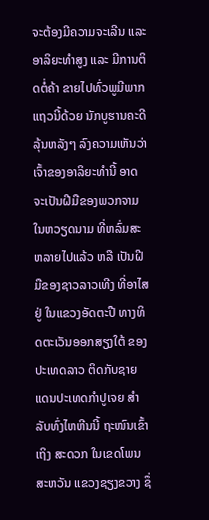ຈະຕ້ອງມີຄວາມຈະເລີນ ແລະ ອາລິຍະທຳສູງ ແລະ ມີການຕິດຕໍ່ຄ້າ ຂາຍໄປທົ່ວພູມີພາກແຖວນີ້ດ້ວຍ ນັກບູຮານຄະດີລຸ້ນຫລັງໆ ລົງຄວາມເຫັນວ່າ ເຈົ້າຂອງອາລິຍະທຳນີ້ ອາດຈະເປັນຝີມືຂອງພວກຈາມໃນຫວຽດນາມ ທີ່ຫລົ່ມສະຫລາຍໄປແລ້ວ ຫລື ເປັນຝີມືຂອງຊາວລາວເທີງ ທີ່ອາໄສຢູ່ ໃນແຂວງອັດຕະປື ທາງທິດຕະເວັນອອກສຽງໃຕ້ ຂອງປະເທດລາວ ຕິດກັບຊາຍແດນປະເທດກຳປູເຈຍ ສຳລັບທົ່ງໄຫຫີນນີ້ ຖະໜົນເຂົ້າເຖິງ ສະດວກ ໃນເຂດໂພນສະຫວັນ ແຂວງຊຽງຂວາງ ຊຶ່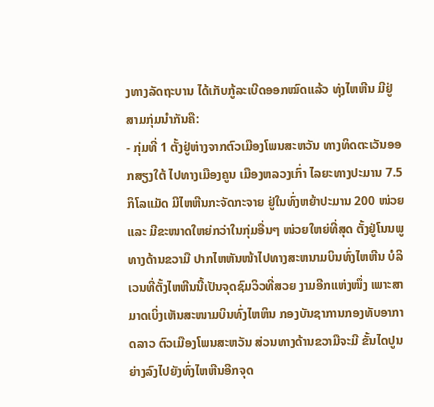ງທາງລັດຖະບານ ໄດ້ເກັບກູ້ລະເບີດອອກໝົດແລ້ວ ທຸ່ງໄຫຫີນ ມີຢູ່ສາມກຸ່ມນຳກັນຄື:
- ກຸ່ມທີ່ 1 ຕັ້ງຢູ່ຫ່າງຈາກຕົວເມືອງໂພນສະຫວັນ ທາງທິດຕະເວັນອອກສຽງໃຕ້ ໄປທາງເມືອງຄູນ ເມືອງຫລວງເກົ່າ ໄລຍະທາງປະມານ 7.5 ກິໂລແມັດ ມີໄຫຫີນກະຈັດກະຈາຍ ຢູ່ໃນທົ່ງຫຍ້າປະມານ 200 ໜ່ວຍ ແລະ ມີຂະໜາດໃຫຍ່ກວ່າໃນກຸ່ມອື່ນໆ ໜ່ວຍໃຫຍ່ທີ່ສຸດ ຕັ້ງຢູ່ໂນນພູທາງດ້ານຂວາມື ປາກໄຫຫັນໜ້າໄປທາງສະຫນາມບິນທົ່ງໄຫຫີນ ບໍລິເວນທີ່ຕັ້ງໄຫຫີນນີ້ເປັນຈຸດຊົມວິວທີ່ສວຍ ງາມອີກແຫ່ງໜຶ່ງ ເພາະສາມາດເບິ່ງເຫັນສະໜາມບິນທົ່ງໄຫຫິນ ກອງບັນຊາການກອງທັບອາກາດລາວ ຕົວເມືອງໂພນສະຫວັນ ສ່ວນທາງດ້ານຂວາມືຈະມີ ຂັ້ນໄດປູນຍ່າງລົງໄປຍັງທົ່ງໄຫຫີນອີກຈຸດ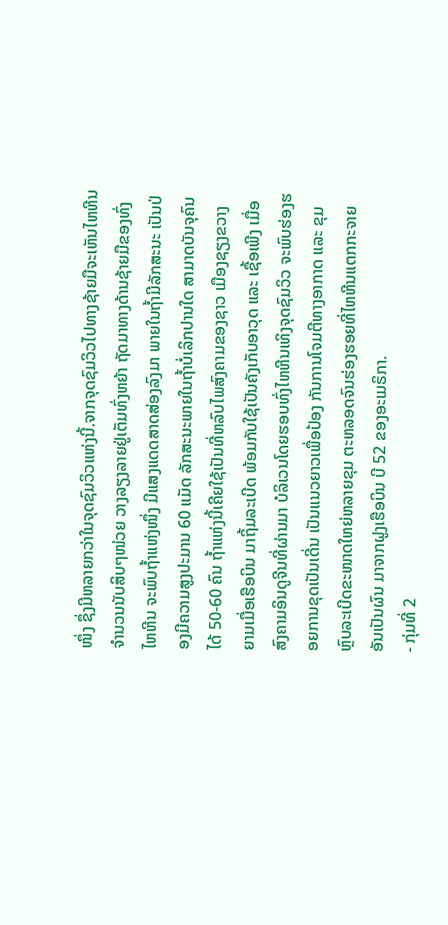ໜຶ່ງ ຊຶ່ງມີຫລາຍກວ່າໃນຈຸດຊົມວິວແຫ່ງນີ້.ຈາກຈຸດຊົມວິວໄປທາງຊ້າຍມືຈະເຫັນໄຫຫີນ ຈຳນວນນັບສິບໆໜ່ວຍ ວາງລຽງລາຍຢູ່ເຕັມທົ່ງຫຍ້າ ຖັດມາທາງດ້ານຊ້າຍມືຂອງທົ່ງໄຫຫີນ ຈະພົບຖ້ຳແຫ່ງໜຶ່ງ ມີແສງແດດສາດສ່ອງລົງມາ ພາຍໃນຖ້ຳມີລັກສະນະ ເປັນປ່ອງມີຄວາມສູງປະມານ 60 ແມັດ ລັກສະນະພາຍໃນຖ້ຳບໍ່ເລິກປານໃດ ສາມາດບັນຈຸຄົນໄດ້ 50-60 ຄົນ ຖ້ຳແຫ່ງນີ້ເຄີຍໃຊ້ເປັນທີ່ຫລົບໄພສົງຄາມຂອງຊາວ ເມືອງຊຽງຂວາງ ຍາມເມື່ອເຮືອບິນ ມາຖິ້ມລະເບີດ ພ້ອມກັບໃຊ້ເປັນຄັງເກັບອາວຸດ ແລະ ເຊື້ອເພີງ ເມື່ອສົງຄາມອິນດູຈີນທີ່ຜ່ານມາ ບໍລິເວນໂດຍຮອບທົ່ງໄຫຫີນເທິງຈຸດຊົມວິວ ຈະພົບຮ່ອງຮອຍການຂຸດເປັນເດີ່ນ ເປັນແນວຍາວເພື່ອປ້ອງ ກັນການໂຈມຕີທາງອາກາດ ແລະ ຂຸມຫຼົບລະເບີດຂະໜາດໃຫຍ່ຫລາຍຂຸມ ຕະຫລອດຈົນຮ່ອງຮອຍທີ່ໄຫຫີນແຕກກະຈາຍອັນເປັນຜົນ ມາຈາກຝູງເຮືອບິນ ບີ 52 ຂອງອະເມຣິກາ.
- ກຸ່ມທີ່ 2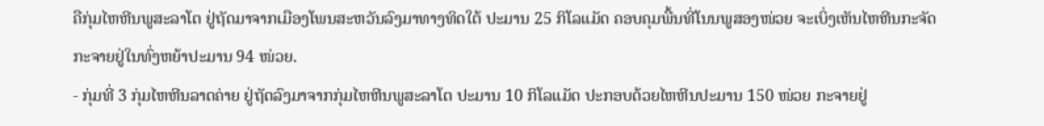ຄືກຸ່ມໄຫຫີນພູສະລາໂຕ ຢູ່ຖັດມາຈາກເມືອງໂພນສະຫວັນລົງມາທາງທິດໃຕ້ ປະມານ 25 ກິໂລແມັດ ຄອບຄຸມພື້ນທີ່ໂນນພູສອງໜ່ວຍ ຈະເບິ່ງເຫັນໄຫຫີນກະຈັດກະຈາຍຢູ່ໃນທົ່ງຫຍ້າປະມານ 94 ໜ່ວຍ.
- ກຸ່ມທີ່ 3 ກຸ່ມໄຫຫີນລາດຄ່າຍ ຢູ່ຖັດລົງມາຈາກກຸ່ມໄຫຫີນພູສະລາໂຕ ປະມານ 10 ກິໂລແມັດ ປະກອບດ້ວຍໄຫຫີນປະມານ 150 ໜ່ວຍ ກະຈາຍຢູ່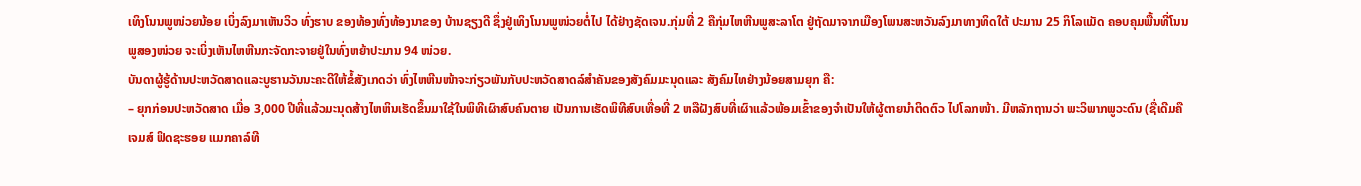ເທິງໂນນພູໜ່ວຍນ້ອຍ ເບິ່ງລົງມາເຫັນວິວ ທົ່ງຮາບ ຂອງທ້ອງທົ່ງທ້ອງນາຂອງ ບ້ານຊຽງດີ ຊຶ່ງຢູ່ເທິງໂນນພູໜ່ວຍຕໍ່ໄປ ໄດ້ຢ່າງຊັດເຈນ.ກຸ່ມທີ່ 2 ຄືກຸ່ມໄຫຫີນພູສະລາໂຕ ຢູ່ຖັດມາຈາກເມືອງໂພນສະຫວັນລົງມາທາງທິດໃຕ້ ປະມານ 25 ກິໂລແມັດ ຄອບຄຸມພື້ນທີ່ໂນນພູສອງໜ່ວຍ ຈະເບິ່ງເຫັນໄຫຫີນກະຈັດກະຈາຍຢູ່ໃນທົ່ງຫຍ້າປະມານ 94 ໜ່ວຍ.
ບັນດາຜູ້ຮູ້ດ້ານປະຫວັດສາດແລະບູຮານວັນນະຄະດີໃຫ້ຂໍ້ສັງເກດວ່າ ທົ່ງໄຫຫີນໜ້າຈະກ່ຽວພັນກັບປະຫວັດສາດລ໌ສຳຄັນຂອງສັງຄົມມະນຸດແລະ ສັງຄົມໄທຢ່າງນ້ອຍສາມຍຸກ ຄື:
– ຍຸກກ່ອນປະຫວັດສາດ ເມື່ອ 3,000 ປີທີ່ແລ້ວມະນຸດສ້າງໄຫຫິນເຮັດຂຶ້ນມາໃຊ້ໃນພິທີເຜົາສົບຄົນຕາຍ ເປັນການເຮັດພິທີສົບເທື່ອທີ່ 2 ຫລືຝັງສົບທີ່ເຜົາແລ້ວພ້ອມເຂົ້າຂອງຈຳເປັນໃຫ້ຜູ້ຕາຍນຳຕິດຕົວ ໄປໂລກໜ້າ. ມີຫລັກຖານວ່າ ພະວິພາກພູວະດົນ (ຊື່ເດີມຄື ເຈມສ໌ ຟິດຊະຮອຍ ແມກຄາລ໌ທີ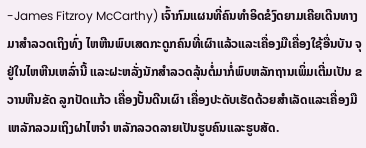-James Fitzroy McCarthy) ເຈົ້າກົມແຜນທີ່ຄົນທຳອິດຂໍງົດຍາມເຄີຍເດີນທາງມາສຳລວດເຖິງທົ່ງ ໄຫຫີນພົບເສດກະດູກຄົນທີ່ເຜົາແລ້ວແລະເຄື່ອງມືເຄື່ອງໃຊ້ອື່ນບັນ ຈຸຢູ່ໃນໄຫຫີນເຫລົ່ານີ້ ແລະຝະຫລັ່ງນັກສຳລວດລຸ້ນຕໍ່ມາກໍ່ພົບຫລັກຖານເພິ່ມເຕີ່ມເປັນ ຂວານຫີນຂັດ ລູກປັດແກ້ວ ເຄື່ອງປັ້ນດີນເຜົາ ເຄື່ອງປະດັບເຮັດດ້ວຍສຳເລັດແລະເຄື່ອງມືເຫລັກລວມເຖິງຝາໄຫຈຳ ຫລັກລວດລາຍເປັນຮູບຄົນແລະຮູບສັດ.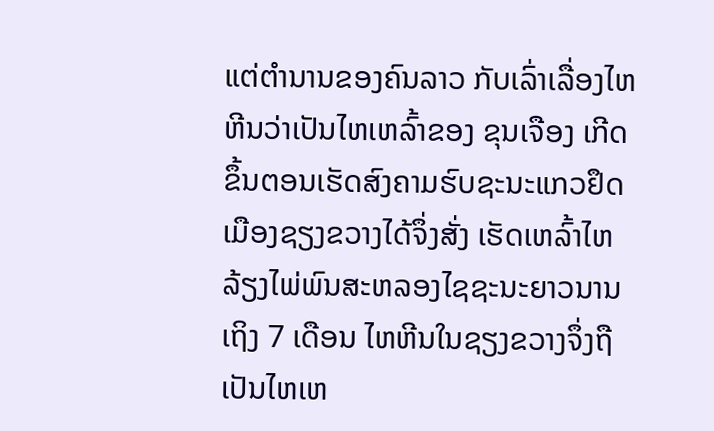ແຕ່ຕຳນານຂອງຄົນລາວ ກັບເລົ່າເລື່ອງໄຫຫີນວ່າເປັນໄຫເຫລົ້າຂອງ ຂຸນເຈືອງ ເກີດຂຶ້ນຕອນເຮັດສົງຄາມຮົບຊະນະແກວຢຶດເມືອງຊຽງຂວາງໄດ້ຈຶ່ງສັ່ງ ເຮັດເຫລົ້າໄຫລ້ຽງໄພ່ພົນສະຫລອງໄຊຊະນະຍາວນານເຖິງ 7 ເດືອນ ໄຫຫີນໃນຊຽງຂວາງຈຶ່ງຖືເປັນໄຫເຫ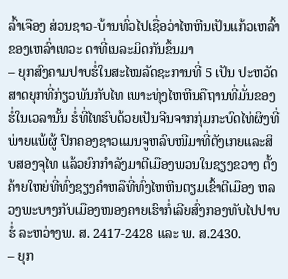ລົ້າເຈືອງ ສ່ວນຊາວ-ບ້ານທົ່ວໄປເຊື່ອວ່າໄຫຫີນເປັນແກ້ວເຫລົ້າຂອງເຫລົ່າເທວະ ດາທີ່ເນລະມິດກັນຂຶ້ນມາ
– ຍຸກສົງຄາມປາບຮໍ່ໃນສະໄໝລັດຊະການທີ່ 5 ເປັນ ປະຫວັດສາດຍຸກທີ່ກ່ຽວພັນກັບໄທ ເພາະທຸ່ງໄຫຫີນຄືຖານທີ່ມັ່ນຂອງຮໍ່ໃນເວລານັ້ນ ຮໍ່ທີ່ໄທຮົບດ້ວຍເປັນຈີນຈາກກຸ່ມກະບົດໄທ່ຜິງທີ່ພ່າຍແພ້ຜູ້ ປົກຄອງຊາວແມນຈູຫລົບໜີມາທີ່ຕັງເກຍແລະສິບສອງຈຸໄທ ແລ້ວຍົກກຳລັງມາຕີເມືອງພວນໃນຊຽງຂວາງ ຕັ້ງຄ້າຍໃຫຍ່ທີ່ທົ່ງຊຽງຄຳຫລືທີ່ທົ່ງໄຫຫີນຕຽມເຂົ້າຕີເມືອງ ຫລວງພະບາງກັບເມືອງໜອງຄາຍເຮົາກໍ່ເລີຍສົ່ງກອງທັບໄປປາບຮໍ່ ລະຫວ່າງພ. ສ. 2417-2428 ແລະ ພ. ສ.2430.
– ຍຸກ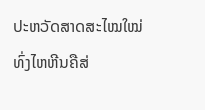ປະຫວັດສາດສະໄໝໃໝ່ ທົ່ງໄຫຫີນຄືສ່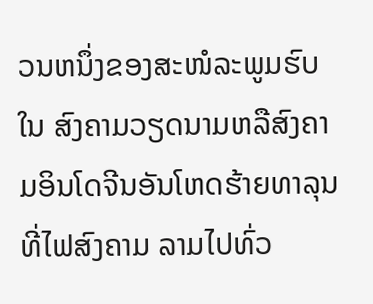ວນຫນຶ່ງຂອງສະໜໍລະພູມຮົບໃນ ສົງຄາມວຽດນາມຫລືສົງຄາມອິນໂດຈີນອັນໂຫດຮ້າຍທາລຸນທີ່ໄຟສົງຄາມ ລາມໄປທົ່ວ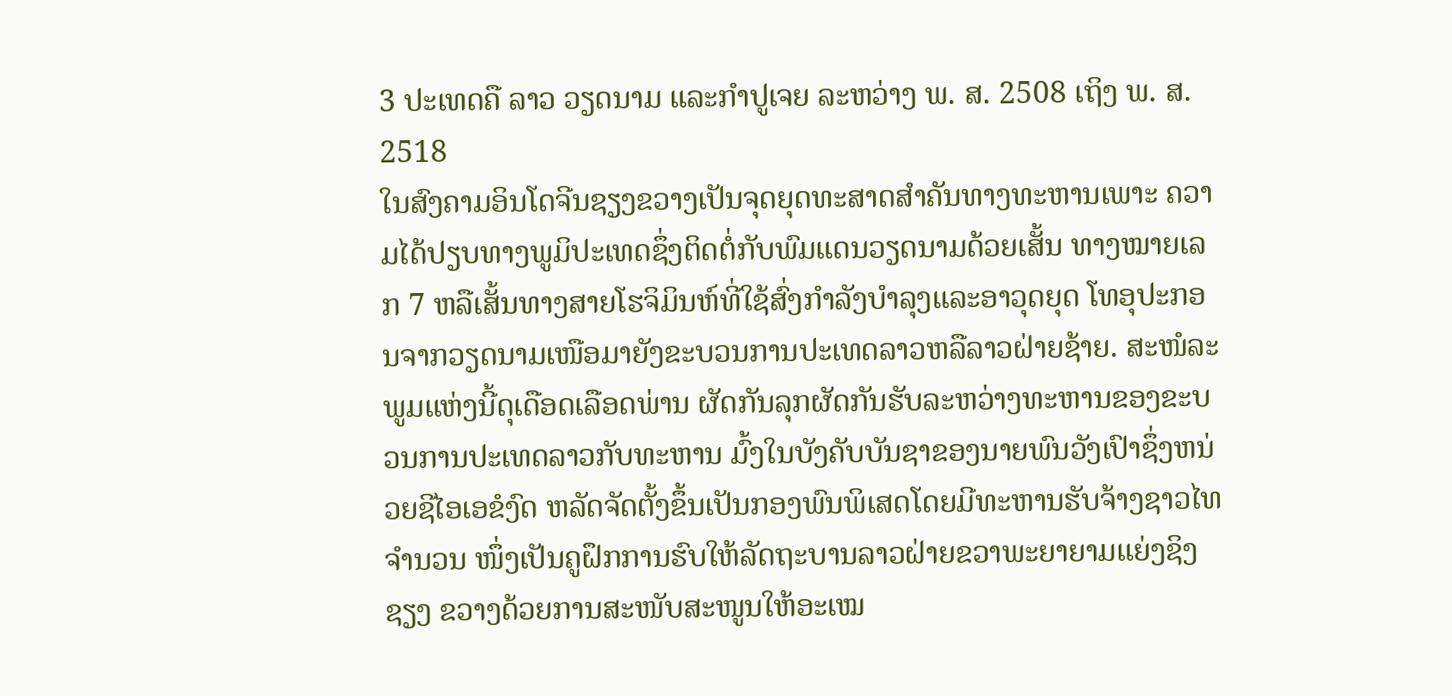3 ປະເທດຄື ລາວ ວຽດນາມ ແລະກຳປູເຈຍ ລະຫວ່າງ ພ. ສ. 2508 ເຖິງ ພ. ສ. 2518
ໃນສົງຄາມອິນໂດຈີນຊຽງຂວາງເປັນຈຸດຍຸດທະສາດສຳຄັນທາງທະຫານເພາະ ຄວາມໄດ້ປຽບທາງພູມິປະເທດຊຶ່ງຕິດຕໍ່ກັບພົມແດນວຽດນາມດ້ວຍເສັ້ນ ທາງໝາຍເລກ 7 ຫລືເສັ້ນທາງສາຍໂຮຈິມິນຫ໌ທີ່ໃຊ້ສົ່ງກຳລັງບຳລຸງແລະອາວຸດຍຸດ ໂທອຸປະກອນຈາກວຽດນາມເໜືອມາຍັງຂະບວນການປະເທດລາວຫລືລາວຝ່າຍຊ້າຍ. ສະໜໍລະພູມແຫ່ງນີ້ດຸເດືອດເລືອດພ່ານ ຜັດກັນລຸກຜັດກັນຮັບລະຫວ່າງທະຫານຂອງຂະບວນການປະເທດລາວກັບທະຫານ ມົ້ງໃນບັງຄັບບັນຊາຂອງນາຍພົນວັງເປົາຊຶ່ງຫນ່ວຍຊີໄອເອຂໍງົດ ຫລັດຈັດຕັ້ງຂຶ້ນເປັນກອງພົນພິເສດໂດຍມີທະຫານຮັບຈ້າງຊາວໄທຈຳນວນ ໜຶ່ງເປັນຄູຝຶກການຮົບໃຫ້ລັດຖະບານລາວຝ່າຍຂວາພະຍາຍາມແຍ່ງຊິງຊຽງ ຂວາງດ້ວຍການສະໜັບສະໜູນໃຫ້ອະເໝ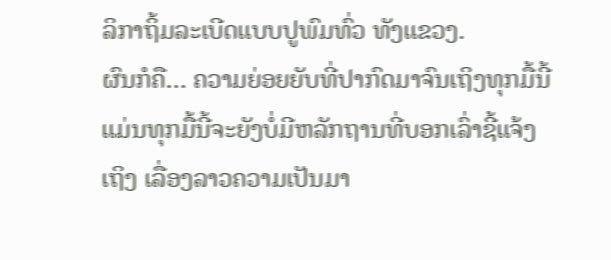ລິກາຖິ້ມລະເບີດແບບປູພົມທົ່ວ ທັງແຂວງ.
ຜົນກໍຄື… ຄວາມຍ່ອຍຍັບທີ່ປາກົດມາຈົນເຖິງທຸກມື້ນີ້ ແມ່ນທຸກມື້ນີ້ຈະຍັງບໍ່ມີຫລັກຖານທີ່ບອກເລົ່າຊີ້ແຈ້ງເຖິງ ເລື່ອງລາວຄວາມເປັນມາ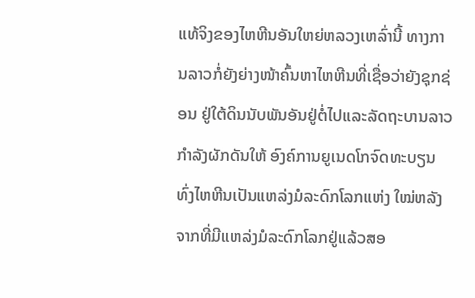ແທ້ຈິງຂອງໄຫຫີນອັນໃຫຍ່ຫລວງເຫລົ່ານີ້ ທາງການລາວກໍ່ຍັງຍ່າງໜ້າຄົ້ນຫາໄຫຫີນທີ່ເຊື່ອວ່າຍັງຊຸກຊ່ອນ ຢູ່ໃຕ້ດິນນັບພັນອັນຢູ່ຕໍ່ໄປແລະລັດຖະບານລາວກຳລັງຜັກດັນໃຫ້ ອົງຄ໌ການຍູເນດໂກຈົດທະບຽນທົ່ງໄຫຫີນເປັນແຫລ່ງມໍລະດົກໂລກແຫ່ງ ໃໝ່ຫລັງຈາກທີ່ມີແຫລ່ງມໍລະດົກໂລກຢູ່ແລ້ວສອ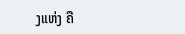ງແຫ່ງ ຄື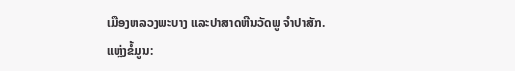ເມືອງຫລວງພະບາງ ແລະປາສາດຫີນວັດພູ ຈຳປາສັກ.
ແຫຼ່ງຂໍ້ມູນ: